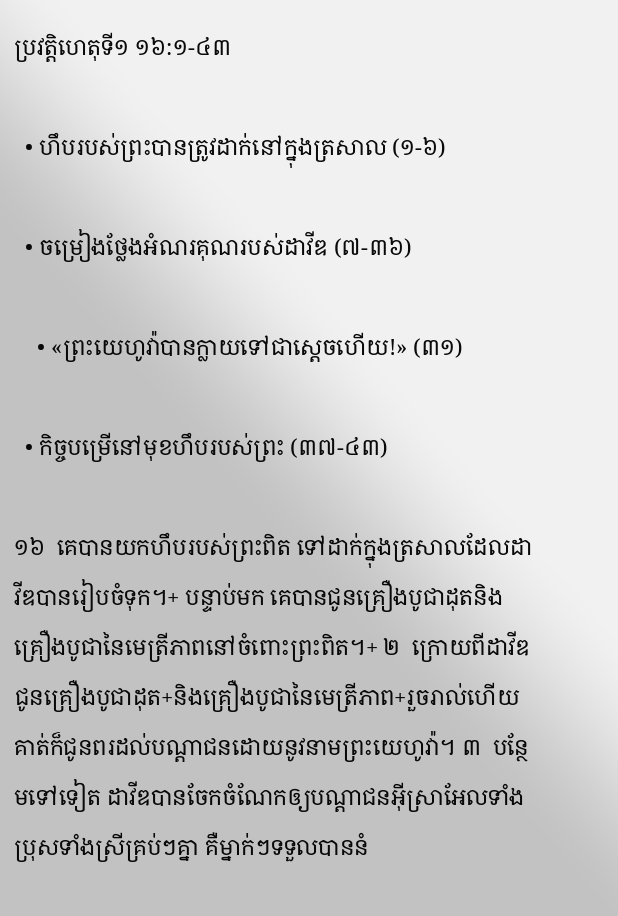ប្រវត្តិហេតុទី១ ១៦:១-៤៣

  • ហឹបរបស់ព្រះបានត្រូវដាក់នៅក្នុងត្រសាល (១-៦)

  • ចម្រៀងថ្លែងអំណរគុណរបស់ដាវីឌ (៧-៣៦)

    • «ព្រះយេហូវ៉ាបានក្លាយទៅជាស្ដេចហើយ!» (៣១)

  • កិច្ចបម្រើនៅមុខហឹបរបស់ព្រះ (៣៧-៤៣)

១៦  គេបានយកហឹបរបស់ព្រះពិត ទៅដាក់ក្នុងត្រសាលដែលដាវីឌបានរៀបចំទុក។+ បន្ទាប់មក គេបានជូនគ្រឿងបូជាដុតនិងគ្រឿងបូជានៃមេត្រីភាពនៅចំពោះព្រះពិត។+ ២  ក្រោយពីដាវីឌជូនគ្រឿងបូជាដុត+និងគ្រឿងបូជានៃមេត្រីភាព+រួចរាល់ហើយ គាត់ក៏ជូនពរដល់បណ្ដាជនដោយនូវនាមព្រះយេហូវ៉ា។ ៣  បន្ថែមទៅទៀត ដាវីឌបានចែកចំណែកឲ្យបណ្ដាជនអ៊ីស្រាអែលទាំងប្រុសទាំងស្រីគ្រប់ៗគ្នា គឺម្នាក់ៗទទួលបាននំ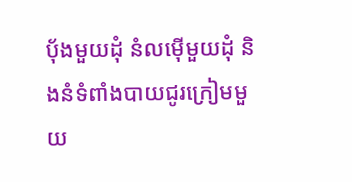ប៉័ងមួយដុំ នំលម៉ើមួយដុំ និងនំទំពាំងបាយជូរក្រៀមមួយ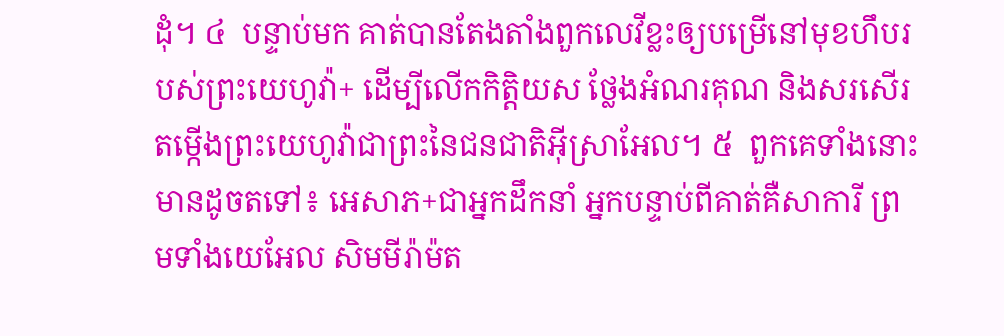ដុំ។ ៤  បន្ទាប់មក គាត់បានតែងតាំងពួកលេវីខ្លះឲ្យបម្រើនៅមុខហឹបរបស់ព្រះយេហូវ៉ា+ ដើម្បីលើកកិត្តិយស ថ្លែងអំណរគុណ និងសរសើរតម្កើងព្រះយេហូវ៉ាជាព្រះនៃជនជាតិអ៊ីស្រាអែល។ ៥  ពួកគេទាំងនោះមានដូចតទៅ៖ អេសាភ+ជាអ្នកដឹកនាំ អ្នកបន្ទាប់ពីគាត់គឺសាការី ព្រមទាំងយេអែល សិមមីរ៉ាម៉ត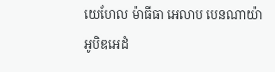យេហែល ម៉ាធីធា អេលាប បេនណាយ៉ា អូបិឌអេដំ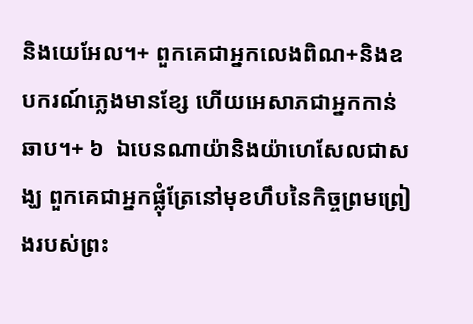និងយេអែល។+ ពួកគេជាអ្នកលេងពិណ+និងឧបករណ៍ភ្លេងមានខ្សែ ហើយអេសាភជាអ្នកកាន់ឆាប។+ ៦  ឯបេនណាយ៉ានិងយ៉ាហេសែលជាសង្ឃ ពួកគេជាអ្នកផ្លុំត្រែនៅមុខហឹបនៃកិច្ចព្រមព្រៀងរបស់ព្រះ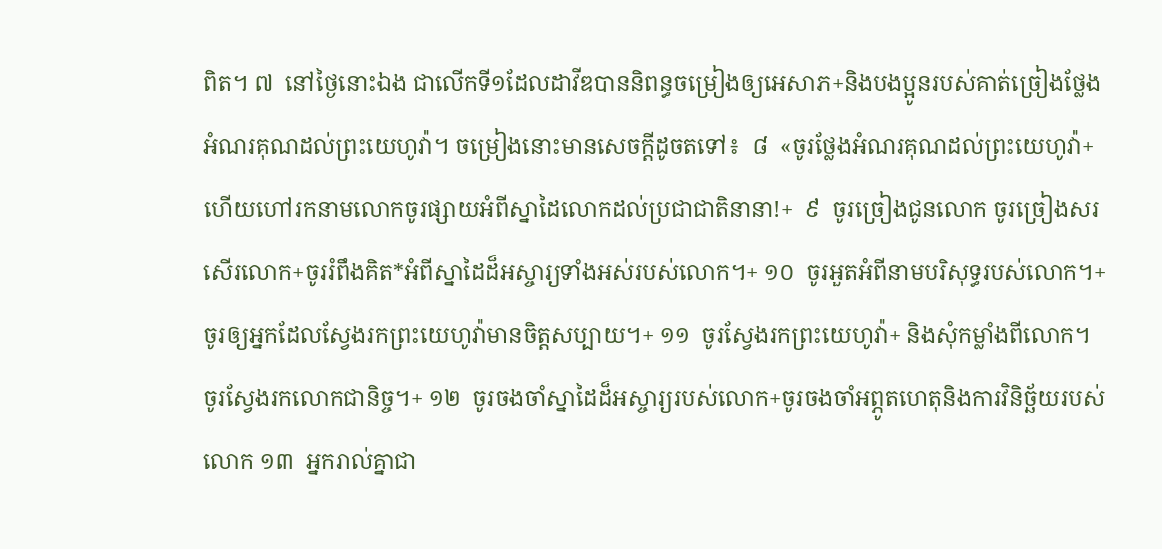ពិត។ ៧  នៅថ្ងៃនោះឯង ជាលើកទី១ដែលដាវីឌបាននិពន្ធចម្រៀងឲ្យអេសាភ+និងបងប្អូនរបស់គាត់ច្រៀងថ្លែងអំណរគុណដល់ព្រះយេហូវ៉ា។ ចម្រៀងនោះមានសេចក្ដីដូចតទៅ៖  ៨  «ចូរថ្លែងអំណរគុណដល់ព្រះយេហូវ៉ា+ ហើយហៅរកនាមលោកចូរផ្សាយអំពីស្នាដៃលោកដល់ប្រជាជាតិនានា!+  ៩  ចូរច្រៀងជូនលោក ចូរច្រៀងសរសើរលោក+ចូររំពឹងគិត*អំពីស្នាដៃដ៏អស្ចារ្យទាំងអស់របស់លោក។+ ១០  ចូរអួតអំពីនាមបរិសុទ្ធរបស់លោក។+ចូរឲ្យអ្នកដែលស្វែងរកព្រះយេហូវ៉ាមានចិត្តសប្បាយ។+ ១១  ចូរស្វែងរកព្រះយេហូវ៉ា+ និងសុំកម្លាំងពីលោក។ ចូរស្វែងរកលោកជានិច្ច។+ ១២  ចូរចងចាំស្នាដៃដ៏អស្ចារ្យរបស់លោក+ចូរចងចាំអព្ភូតហេតុនិងការវិនិច្ឆ័យរបស់លោក ១៣  អ្នករាល់គ្នាជា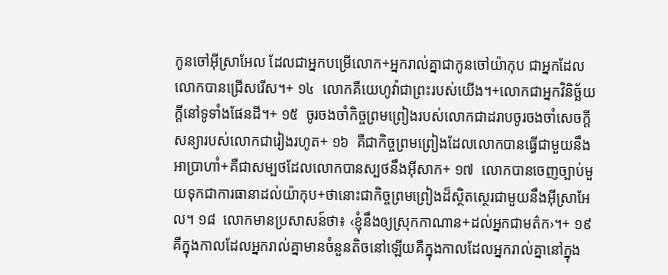កូនចៅអ៊ីស្រាអែល ដែលជាអ្នកបម្រើលោក+អ្នករាល់គ្នាជាកូនចៅយ៉ាកុប ជាអ្នកដែលលោកបានជ្រើសរើស។+ ១៤  លោកគឺយេហូវ៉ាជាព្រះរបស់យើង។+លោកជាអ្នកវិនិច្ឆ័យក្ដីនៅទូទាំងផែនដី។+ ១៥  ចូរចងចាំកិច្ចព្រមព្រៀងរបស់លោកជាដរាបចូរចងចាំសេចក្ដីសន្យារបស់លោកជារៀងរហូត+ ១៦  គឺជាកិច្ចព្រមព្រៀងដែលលោកបានធ្វើជាមួយនឹងអាប្រាហាំ+គឺជាសម្បថដែលលោកបានស្បថនឹងអ៊ីសាក+ ១៧  លោកបានចេញច្បាប់មួយទុកជាការធានាដល់យ៉ាកុប+ថានោះជាកិច្ចព្រមព្រៀងដ៏ស្ថិតស្ថេរជាមួយនឹងអ៊ីស្រាអែល។ ១៨  លោកមានប្រសាសន៍ថា៖ ‹ខ្ញុំនឹងឲ្យស្រុកកាណាន+ដល់អ្នកជាមត៌ក›។+ ១៩  គឺក្នុងកាលដែលអ្នករាល់គ្នាមានចំនួនតិចនៅឡើយគឺក្នុងកាលដែលអ្នករាល់គ្នានៅក្នុង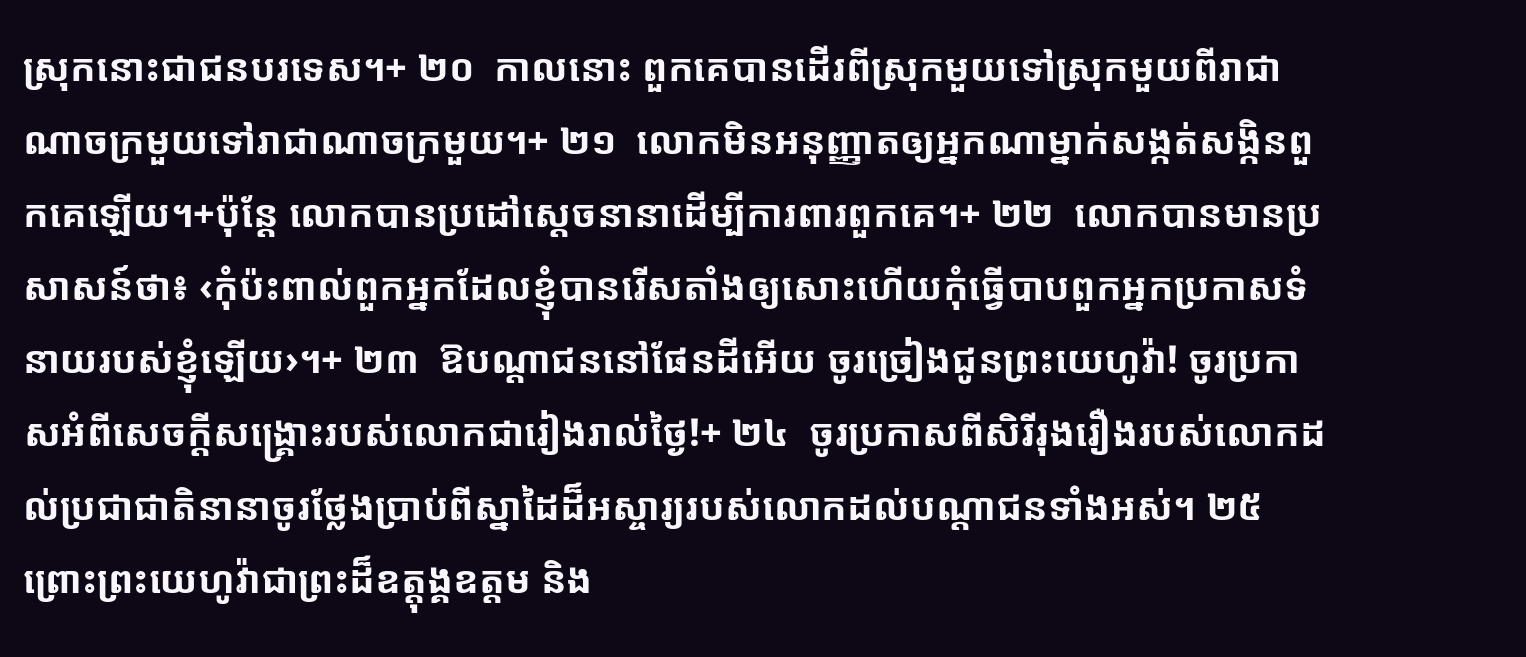ស្រុកនោះជាជនបរទេស។+ ២០  កាលនោះ ពួកគេបានដើរពីស្រុកមួយទៅស្រុកមួយពីរាជាណាចក្រមួយទៅរាជាណាចក្រមួយ។+ ២១  លោកមិនអនុញ្ញាតឲ្យអ្នកណាម្នាក់សង្កត់សង្កិនពួកគេឡើយ។+ប៉ុន្តែ លោកបានប្រដៅស្ដេចនានាដើម្បីការពារពួកគេ។+ ២២  លោកបានមានប្រសាសន៍ថា៖ ‹កុំប៉ះពាល់ពួកអ្នកដែលខ្ញុំបានរើសតាំងឲ្យសោះហើយកុំធ្វើបាបពួកអ្នកប្រកាសទំនាយរបស់ខ្ញុំឡើយ›។+ ២៣  ឱបណ្ដាជននៅផែនដីអើយ ចូរច្រៀងជូនព្រះយេហូវ៉ា! ចូរប្រកាសអំពីសេចក្ដីសង្គ្រោះរបស់លោកជារៀងរាល់ថ្ងៃ!+ ២៤  ចូរប្រកាសពីសិរីរុងរឿងរបស់លោកដល់ប្រជាជាតិនានាចូរថ្លែងប្រាប់ពីស្នាដៃដ៏អស្ចារ្យរបស់លោកដល់បណ្ដាជនទាំងអស់។ ២៥  ព្រោះព្រះយេហូវ៉ាជាព្រះដ៏ឧត្តុង្គឧត្តម និង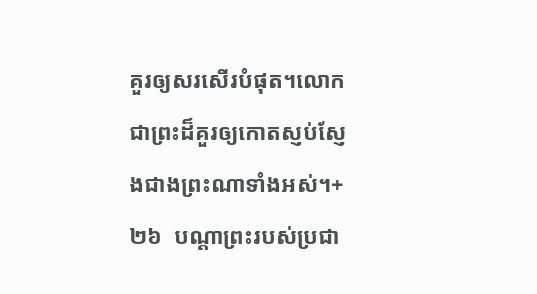គួរឲ្យសរសើរបំផុត។លោកជាព្រះដ៏គួរឲ្យកោតស្ញប់ស្ញែងជាងព្រះណាទាំងអស់។+ ២៦  បណ្ដាព្រះរបស់ប្រជា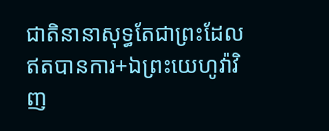ជាតិនានាសុទ្ធតែជាព្រះដែលឥតបានការ+ឯព្រះយេហូវ៉ាវិញ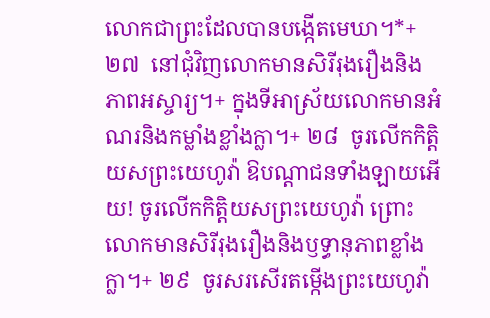លោកជាព្រះដែលបានបង្កើតមេឃា។*+ ២៧  នៅជុំវិញលោកមានសិរីរុងរឿងនិងភាពអស្ចារ្យ។+ ក្នុងទីអាស្រ័យលោកមានអំណរនិងកម្លាំងខ្លាំងក្លា។+ ២៨  ចូរលើកកិត្តិយសព្រះយេហូវ៉ា ឱបណ្ដាជនទាំងឡាយអើយ! ចូរលើកកិត្តិយសព្រះយេហូវ៉ា ព្រោះលោកមានសិរីរុងរឿងនិងឫទ្ធានុភាពខ្លាំងក្លា។+ ២៩  ចូរសរសើរតម្កើងព្រះយេហូវ៉ា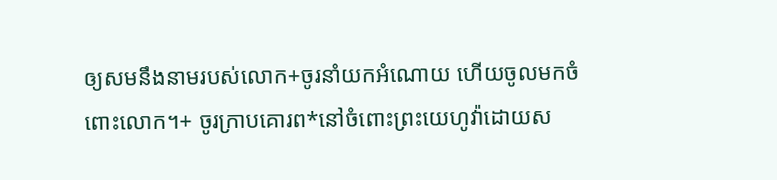ឲ្យសមនឹងនាមរបស់លោក+ចូរនាំយកអំណោយ ហើយចូលមកចំពោះលោក។+ ចូរក្រាបគោរព*នៅចំពោះព្រះយេហូវ៉ាដោយស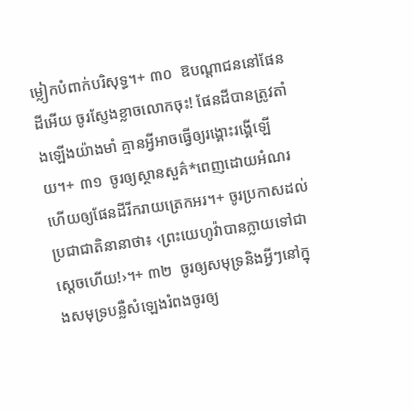ម្លៀកបំពាក់បរិសុទ្ធ។+ ៣០  ឱបណ្ដាជននៅផែនដីអើយ ចូរស្ញែងខ្លាចលោកចុះ! ផែនដីបានត្រូវតាំងឡើងយ៉ាងមាំ គ្មានអ្វីអាចធ្វើឲ្យរង្គោះរង្គើឡើយ។+ ៣១  ចូរឲ្យស្ថានសួគ៌*ពេញដោយអំណរ ហើយឲ្យផែនដីរីករាយត្រេកអរ។+ ចូរប្រកាសដល់ប្រជាជាតិនានាថា៖ ‹ព្រះយេហូវ៉ាបានក្លាយទៅជាស្ដេចហើយ!›។+ ៣២  ចូរឲ្យសមុទ្រនិងអ្វីៗនៅក្នុងសមុទ្របន្លឺសំឡេងរំពងចូរឲ្យ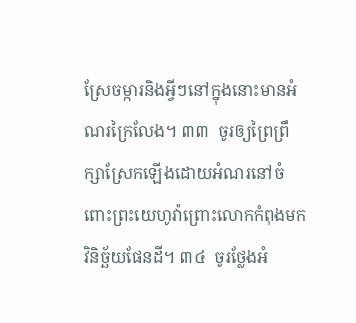ស្រែចម្ការនិងអ្វីៗនៅក្នុងនោះមានអំណរក្រៃលែង។ ៣៣  ចូរឲ្យព្រៃព្រឹក្សាស្រែកឡើងដោយអំណរនៅចំពោះព្រះយេហូវ៉ាព្រោះលោកកំពុងមកវិនិច្ឆ័យផែនដី។ ៣៤  ចូរថ្លែងអំ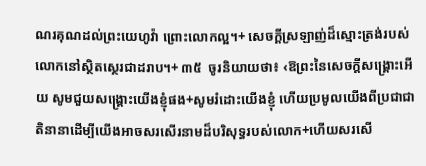ណរគុណដល់ព្រះយេហូវ៉ា ព្រោះលោកល្អ។+ សេចក្ដីស្រឡាញ់ដ៏ស្មោះត្រង់របស់លោកនៅស្ថិតស្ថេរជាដរាប។+ ៣៥  ចូរនិយាយថា៖ ‹ឱព្រះនៃសេចក្ដីសង្គ្រោះអើយ សូមជួយសង្គ្រោះយើងខ្ញុំផង+សូមរំដោះយើងខ្ញុំ ហើយប្រមូលយើងពីប្រជាជាតិនានាដើម្បីយើងអាចសរសើរនាមដ៏បរិសុទ្ធរបស់លោក+ហើយសរសើ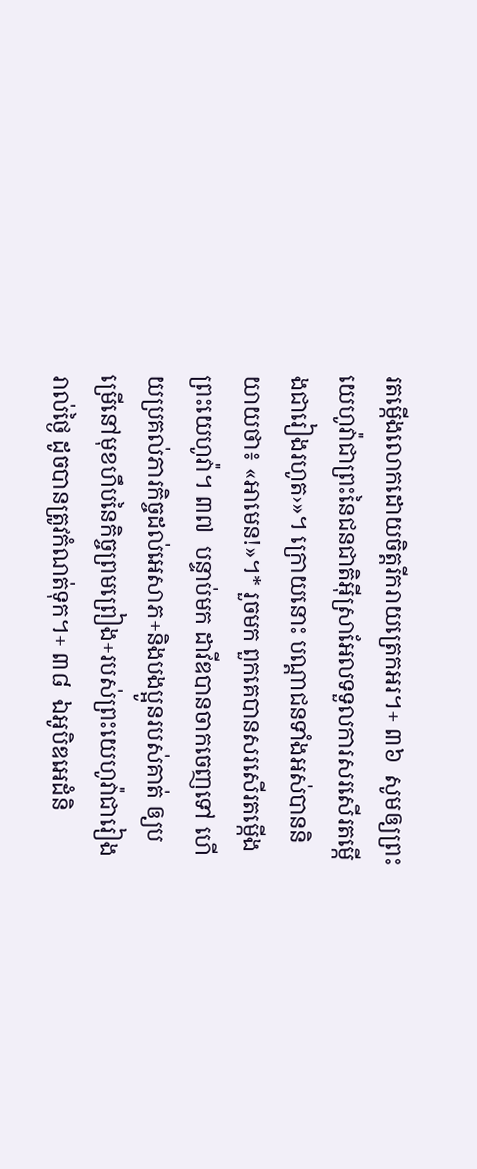រតម្កើងលោកដោយចិត្តរីករាយត្រេកអរ។+ ៣៦  សូមឲ្យព្រះយេហូវ៉ាជាព្រះនៃជនជាតិអ៊ីស្រាអែលទទួលការសរសើរតម្កើងជារៀងរហូត›»។ ក្រោយនោះ បណ្ដាជនទាំងអស់បាននិយាយថា៖ «អាមេន!»។* រួចមក ពួកគេបានសរសើរតម្កើងព្រះយេហូវ៉ា។ ៣៧  បន្ទាប់មក ដាវីឌបានចាកចេញទៅ ហើយប្រគល់ភារកិច្ចដល់អេសាភ+និងបងប្អូនរបស់គាត់ ឲ្យបម្រើនៅមុខហឹបនៃកិច្ចព្រមព្រៀង+របស់ព្រះយេហូវ៉ាជារៀងរាល់ថ្ងៃ ដូចបានត្រូវកំណត់ទុក។+ ៣៨  ឯអូបិឌអេដំនិ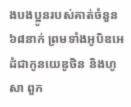ងបងប្អូនរបស់គាត់ចំនួន៦៨នាក់ ព្រមទាំងអូបិឌអេដំជាកូនយេឌូថិន និងហូសា ពួក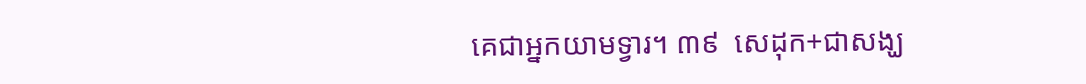គេជាអ្នកយាមទ្វារ។ ៣៩  សេដុក+ជាសង្ឃ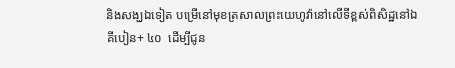និងសង្ឃឯទៀត បម្រើនៅមុខត្រសាលព្រះយេហូវ៉ានៅលើទីខ្ពស់ពិសិដ្ឋនៅឯគីបៀន+ ៤០  ដើម្បីជូន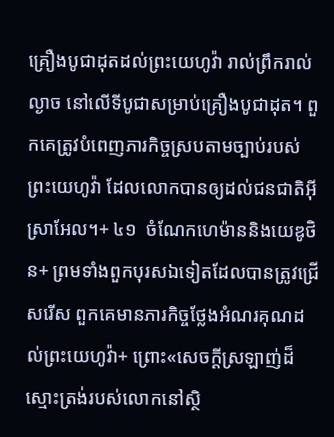គ្រឿងបូជាដុតដល់ព្រះយេហូវ៉ា រាល់ព្រឹករាល់ល្ងាច នៅលើទីបូជាសម្រាប់គ្រឿងបូជាដុត។ ពួកគេត្រូវបំពេញភារកិច្ចស្របតាមច្បាប់របស់ព្រះយេហូវ៉ា ដែលលោកបានឲ្យដល់ជនជាតិអ៊ីស្រាអែល។+ ៤១  ចំណែកហេម៉ាននិងយេឌូថិន+ ព្រមទាំងពួកបុរសឯទៀតដែលបានត្រូវជ្រើសរើស ពួកគេមានភារកិច្ចថ្លែងអំណរគុណដល់ព្រះយេហូវ៉ា+ ព្រោះ«សេចក្ដីស្រឡាញ់ដ៏ស្មោះត្រង់របស់លោកនៅស្ថិ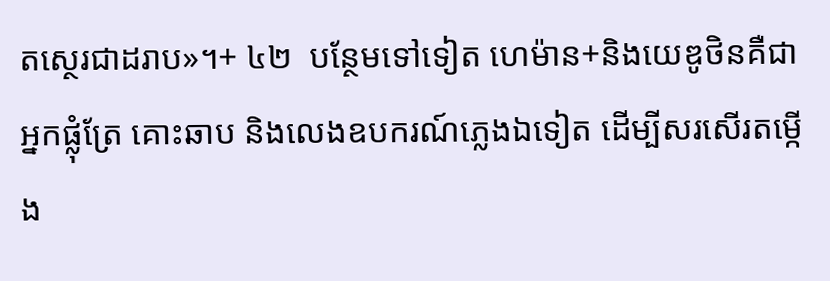តស្ថេរជាដរាប»។+ ៤២  បន្ថែមទៅទៀត ហេម៉ាន+និងយេឌូថិនគឺជាអ្នកផ្លុំត្រែ គោះឆាប និងលេងឧបករណ៍ភ្លេងឯទៀត ដើម្បីសរសើរតម្កើង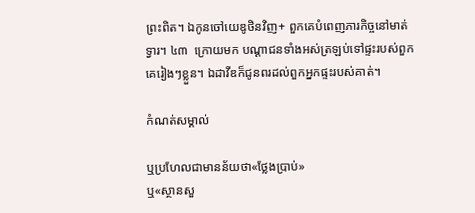ព្រះពិត។ ឯកូនចៅយេឌូថិនវិញ+ ពួកគេបំពេញភារកិច្ចនៅមាត់ទ្វារ។ ៤៣  ក្រោយមក បណ្ដាជនទាំងអស់ត្រឡប់ទៅផ្ទះរបស់ពួកគេរៀងៗខ្លួន។ ឯដាវីឌក៏ជូនពរដល់ពួកអ្នកផ្ទះរបស់គាត់។

កំណត់សម្គាល់

ឬប្រហែលជាមានន័យថា«ថ្លែងប្រាប់»
ឬ«ស្ថានសួ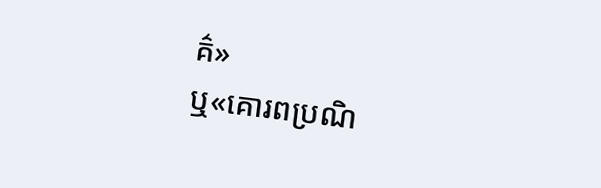គ៌»
ឬ«គោរពប្រណិ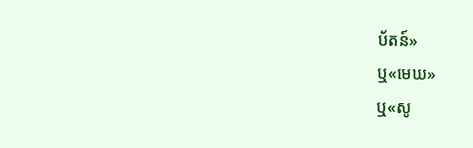ប័តន៍»
ឬ«មេឃ»
ឬ«សូ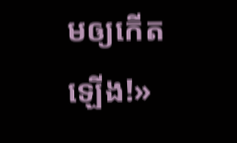មឲ្យកើតឡើង!»